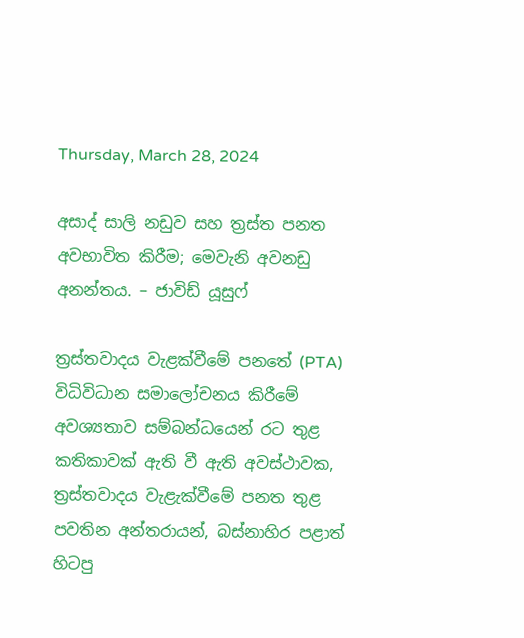Thursday, March 28, 2024

අසාද් සාලි නඩුව සහ ත්‍රස්ත පනත අවභාවිත කිරීම; මෙවැනි අවනඩු අනන්තය. – ජාවිඩ් යූසුෆ්

ත්‍රස්තවාදය වැළක්වීමේ පනතේ (PTA) විධිවිධාන සමාලෝචනය කිරීමේ අවශ්‍යතාව සම්බන්ධයෙන් රට තුළ කතිකාවක් ඇති වී ඇති අවස්ථාවක, ත්‍රස්තවාදය වැළැක්වීමේ පනත තුළ පවතින අන්තරායන්, බස්නාහිර පළාත් හිටපු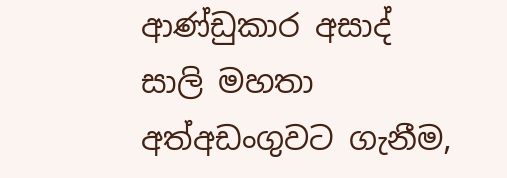ආණ්ඩුකාර අසාද් සාලි මහතා අත්අඩංගුවට ගැනීම,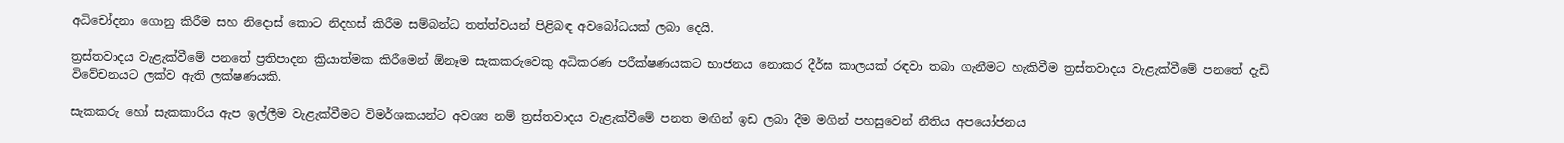අධිචෝදනා ගොනු කිරීම සහ නිදොස් කොට නිදහස් කිරීම සම්බන්ධ තත්ත්වයන් පිළිබඳ අවබෝධයක් ලබා දෙයි.

ත්‍රස්තවාදය වැළැක්වීමේ පනතේ ප්‍රතිපාදන ක්‍රියාත්මක කිරීමෙන් ඕනෑම සැකකරුවෙකු අධිකරණ පරීක්ෂණයකට භාජනය නොකර දීර්ඝ කාලයක් රඳවා තබා ගැනීමට හැකිවීම ත්‍රස්තවාදය වැළැක්වීමේ පනතේ දැඩි විවේචනයට ලක්ව ඇති ලක්ෂණයකි.

සැකකරු හෝ සැකකාරිය ඇප ඉල්ලීම වැළැක්වීමට විමර්ශකයන්ට අවශ්‍ය නම් ත්‍රස්තවාදය වැළැක්වීමේ පනත මඟින් ඉඩ ලබා දීම මගින් පහසුවෙන් නීතිය අපයෝජනය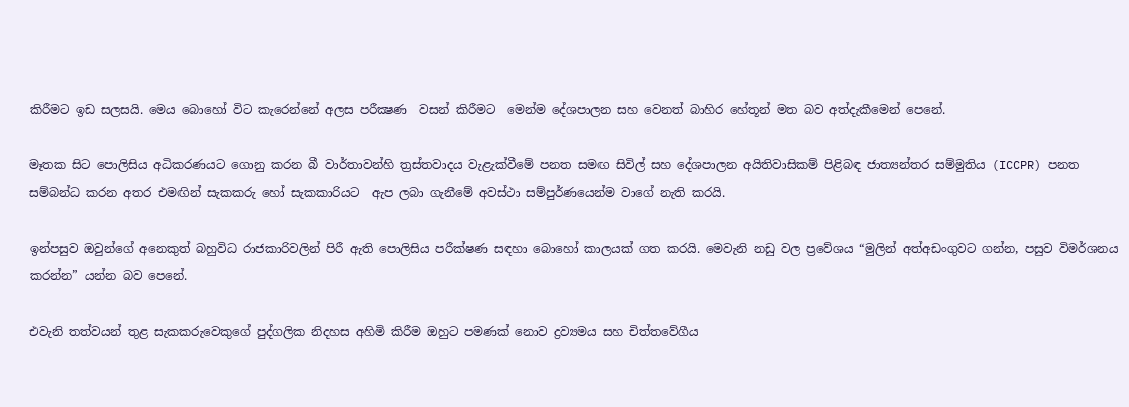කිරීමට ඉඩ සලසයි. මෙය බොහෝ විට කැරෙන්නේ අලස පරීක්‍ෂණ  වසන් කිරීමට  මෙන්ම දේශපාලන සහ වෙනත් බාහිර හේතූන් මත බව අත්දැකීමෙන් පෙනේ.

මෑතක සිට පොලිසිය අධිකරණයට ගොනු කරන බී වාර්තාවන්හි ත්‍රස්තවාදය වැළැක්වීමේ පනත සමඟ සිවිල් සහ දේශපාලන අයිතිවාසිකම් පිළිබඳ ජාත්‍යන්තර සම්මුතිය (ICCPR) පනත සම්බන්ධ කරන අතර එමඟින් සැකකරු හෝ සැකකාරියට  ඇප ලබා ගැනීමේ අවස්ථා සම්පුර්ණයෙන්ම වාගේ නැති කරයි.

ඉන්පසුව ඔවුන්ගේ අනෙකුත් බහුවිධ රාජකාරිවලින් පිරී ඇති පොලිසිය පරීක්ෂණ සඳහා බොහෝ කාලයක් ගත කරයි. මෙවැනි නඩු වල ප්‍රවේශය “මුලින් අත්අඩංගුවට ගන්න, පසුව විමර්ශනය කරන්න” යන්න බව පෙනේ.

එවැනි තත්වයන් තුළ සැකකරුවෙකුගේ පුද්ගලික නිදහස අහිමි කිරීම ඔහුට පමණක් නොව ද්‍රව්‍යමය සහ චිත්තවේගීය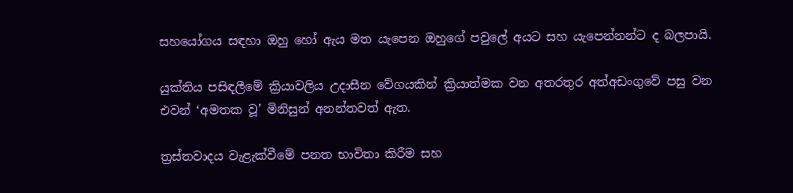සහයෝගය සඳහා ඔහු හෝ ඇය මත යැපෙන ඔහුගේ පවුලේ අයට සහ යැපෙන්නන්ට ද බලපායි.

යුක්තිය පසිඳලීමේ ක්‍රියාවලිය උදාසීන වේගයකින් ක්‍රියාත්මක වන අතරතුර අත්අඩංගුවේ පසු වන එවන් ‘අමතක වූ’ මිනිසුන් අනන්තවත් ඇත.

ත්‍රස්තවාදය වැළැක්වීමේ පනත භාවිතා කිරීම සහ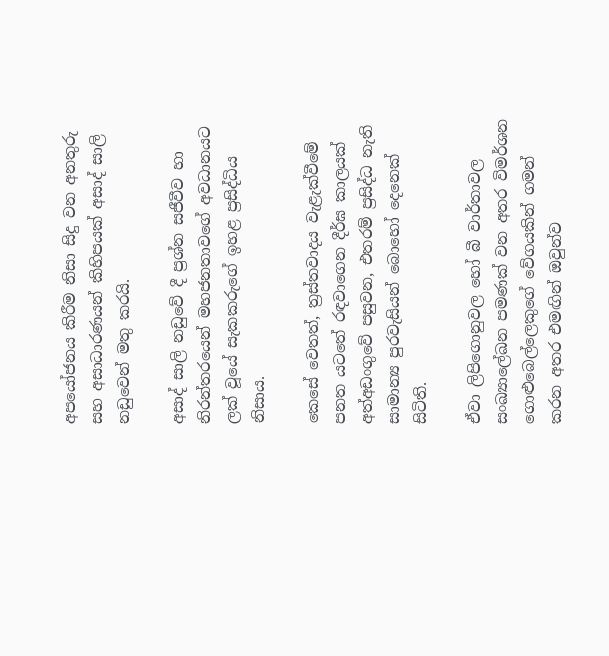අපයෝජනය කිරීම නිසා සිදු වන අනතුරු සහ අසාධාරණයන් කිහිපයක් අසාද් සාලි නඩුවෙන් මතු කරයි.

අසාද් සාලි නඩුවේ දී ප්‍රශ්න සජීවීව හා නිරන්තරයෙන් මහජනතාවගේ අවධානයට ලක් වූයේ සැකකරුගේ ඉහළ ප්‍රසිද්ධිය නිසාය.

කෙසේ වෙතත්, ත්‍රස්තවාදය වැළැක්වීමේ පනත යටතේ රඳවාගෙන දීර්ඝ කාලයක් අත්අඩංගුවේ පසුවන, එතරම් ප්‍රසිද්ධ නැති සාමාන්‍ය පුරවැසියන් බොහෝ දෙනෙක් සිටිති.

ඒවා ලිපිගොනුවල හෝ බී වාර්තාවල සංඛ්‍යාලේඛන පමණක් වන අතර විමර්ශන ගොළුබෙල්ලෙකුගේ වේගයකින් ගමන් කරන අතර එමඟින් ඔවුන්ව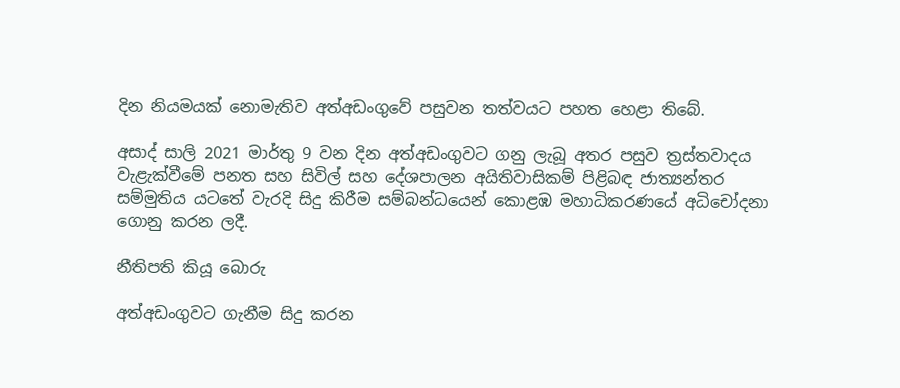දින නියමයක් නොමැතිව අත්අඩංගුවේ පසුවන තත්වයට පහත හෙළා තිබේ.

අසාද් සාලි 2021 මාර්තු 9 වන දින අත්අඩංගුවට ගනු ලැබූ අතර පසුව ත්‍රස්තවාදය වැළැක්වීමේ පනත සහ සිවිල් සහ දේශපාලන අයිතිවාසිකම් පිළිබඳ ජාත්‍යන්තර සම්මුතිය යටතේ වැරදි සිදු කිරීම සම්බන්ධයෙන් කොළඹ මහාධිකරණයේ අධිචෝදනා ගොනු කරන ලදී.

නීතිපති කියූ බොරු

අත්අඩංගුවට ගැනීම සිදු කරන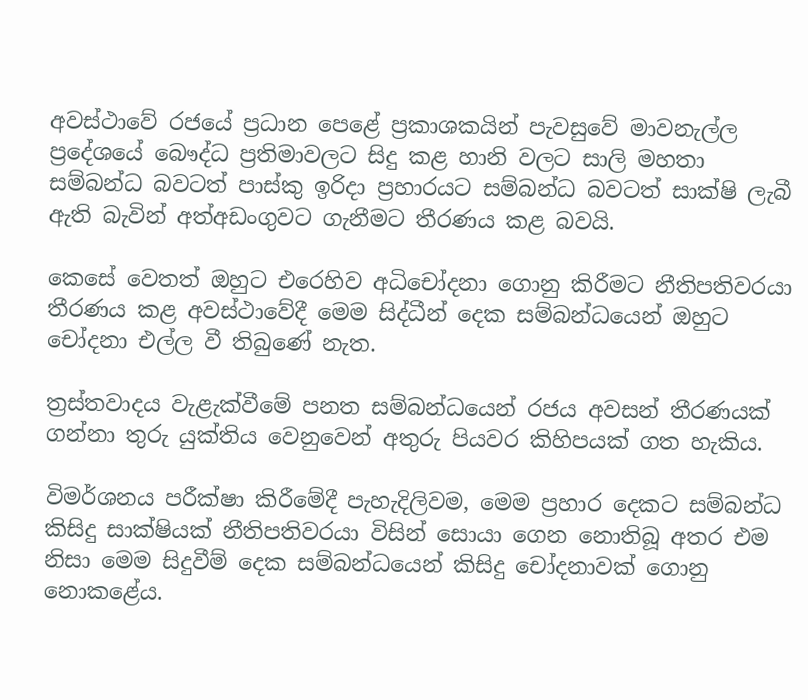අවස්ථාවේ රජයේ ප්‍රධාන පෙළේ ප්‍රකාශකයින් පැවසුවේ මාවනැල්ල ප්‍රදේශයේ බෞද්ධ ප්‍රතිමාවලට සිදු කළ හානි වලට සාලි මහතා සම්බන්ධ බවටත් පාස්කු ඉරිදා ප්‍රහාරයට සම්බන්ධ බවටත් සාක්ෂි ලැබී ඇති බැවින් අත්අඩංගුවට ගැනීමට තීරණය කළ බවයි.

කෙසේ වෙතත් ඔහුට එරෙහිව අධිචෝදනා ගොනු කිරීමට නීතිපතිවරයා තීරණය කළ අවස්ථාවේදී මෙම සිද්ධීන් දෙක සම්බන්ධයෙන් ඔහුට චෝදනා එල්ල වී තිබුණේ නැත.

ත්‍රස්තවාදය වැළැක්වීමේ පනත සම්බන්ධයෙන් රජය අවසන් තීරණයක් ගන්නා තුරු යුක්තිය වෙනුවෙන් අතුරු පියවර කිහිපයක් ගත හැකිය.

විමර්ශනය පරීක්ෂා කිරීමේදී පැහැදිලිවම, මෙම ප්‍රහාර දෙකට සම්බන්ධ කිසිදු සාක්ෂියක් නීතිපතිවරයා විසින් සොයා ගෙන නොතිබූ අතර එම නිසා මෙම සිදුවීම් දෙක සම්බන්ධයෙන් කිසිදු චෝදනාවක් ගොනු නොකළේය.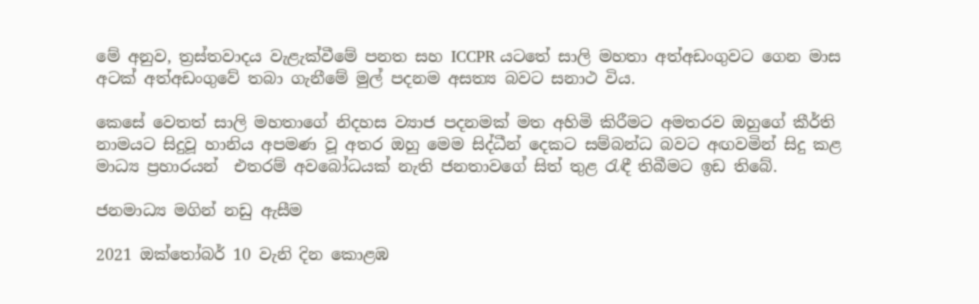මේ අනුව, ත්‍රස්තවාදය වැළැක්වීමේ පනත සහ ICCPR යටතේ සාලි මහතා අත්අඩංගුවට ගෙන මාස අටක් අත්අඩංගුවේ තබා ගැනීමේ මුල් පදනම අසත්‍ය බවට සනාථ විය.

කෙසේ වෙතත් සාලි මහතාගේ නිදහස ව්‍යාජ පදනමක් මත අහිමි කිරීමට අමතරව ඔහුගේ කීර්ති නාමයට සිදුවූ හානිය අපමණ වූ අතර ඔහු මෙම සිද්ධීන් දෙකට සම්බන්ධ බවට අඟවමින් සිදු කළ මාධ්‍ය ප්‍රහාරයන්  එතරම් අවබෝධයක් නැති ජනතාවගේ සිත් තුළ රැඳී තිබීමට ඉඩ තිබේ.

ජනමාධ්‍ය මගින් නඩු ඇසීම

2021 ඔක්තෝබර් 10 වැනි දින කොළඹ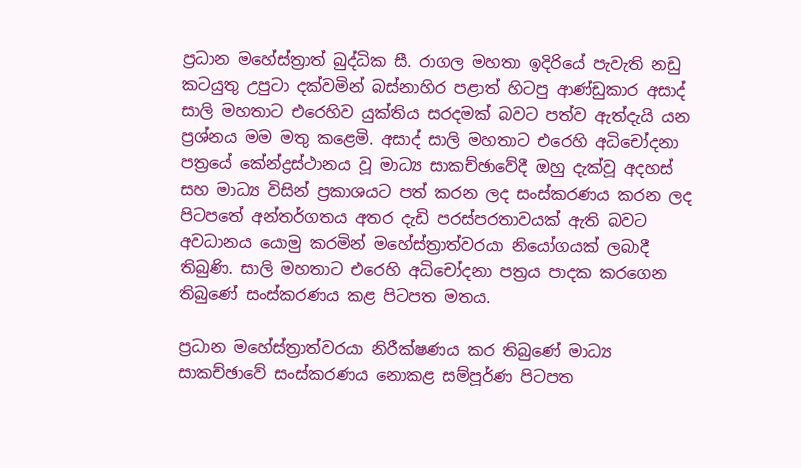ප්‍රධාන මහේස්ත්‍රාත් බුද්ධික සී. රාගල මහතා ඉදිරියේ පැවැති නඩු කටයුතු උපුටා දක්වමින් බස්නාහිර පළාත් හිටපු ආණ්ඩුකාර අසාද් සාලි මහතාට එරෙහිව යුක්තිය සරදමක් බවට පත්ව ඇත්දැයි යන ප්‍රශ්නය මම මතු කළෙමි. අසාද් සාලි මහතාට එරෙහි අධිචෝදනා පත්‍රයේ කේන්ද්‍රස්ථානය වූ මාධ්‍ය සාකච්ඡාවේදී ඔහු දැක්වූ අදහස් සහ මාධ්‍ය විසින් ප්‍රකාශයට පත් කරන ලද සංස්කරණය කරන ලද පිටපතේ අන්තර්ගතය අතර දැඩි පරස්පරතාවයක් ඇති බවට අවධානය යොමු කරමින් මහේස්ත්‍රාත්වරයා නියෝගයක් ලබාදී තිබුණි. සාලි මහතාට එරෙහි අධිචෝදනා පත්‍රය පාදක කරගෙන තිබුණේ සංස්කරණය කළ පිටපත මතය.

ප්‍රධාන මහේස්ත්‍රාත්වරයා නිරීක්ෂණය කර තිබුණේ මාධ්‍ය සාකච්ඡාවේ සංස්කරණය නොකළ සම්පූර්ණ පිටපත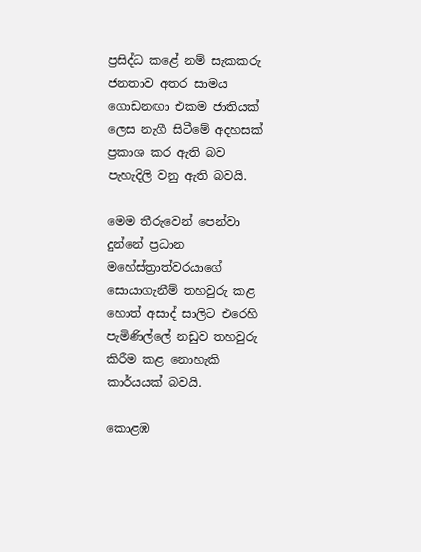ප්‍රසිද්ධ කළේ නම් සැකකරු ජනතාව අතර සාමය ගොඩනඟා එකම ජාතියක් ලෙස නැගී සිටීමේ අදහසක් ප්‍රකාශ කර ඇති බව පැහැදිලි වනු ඇති බවයි.

මෙම තීරුවෙන් පෙන්වා දුන්නේ ප්‍රධාන මහේස්ත්‍රාත්වරයාගේ සොයාගැනීම් තහවුරු කළ හොත් අසාද් සාලිට එරෙහි පැමිණිල්ලේ නඩුව තහවුරු කිරීම කළ නොහැකි කාර්යයක් බවයි.

කොළඹ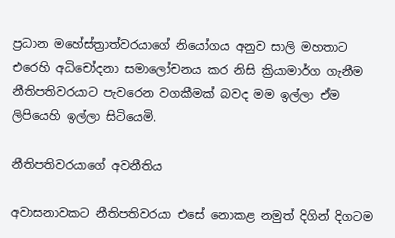ප්‍රධාන මහේස්ත්‍රාත්වරයාගේ නියෝගය අනුව සාලි මහතාට එරෙහි අධිචෝදනා සමාලෝචනය කර නිසි ක්‍රියාමාර්ග ගැනීම නීතිපතිවරයාට පැවරෙන වගකීමක් බවද මම ඉල්ලා ඒම ලිපියෙහි ඉල්ලා සිටියෙමි.

නීතිපතිවරයාගේ අවනීතිය

අවාසනාවකට නීතිපතිවරයා එසේ නොකළ නමුත් දිගින් දිගටම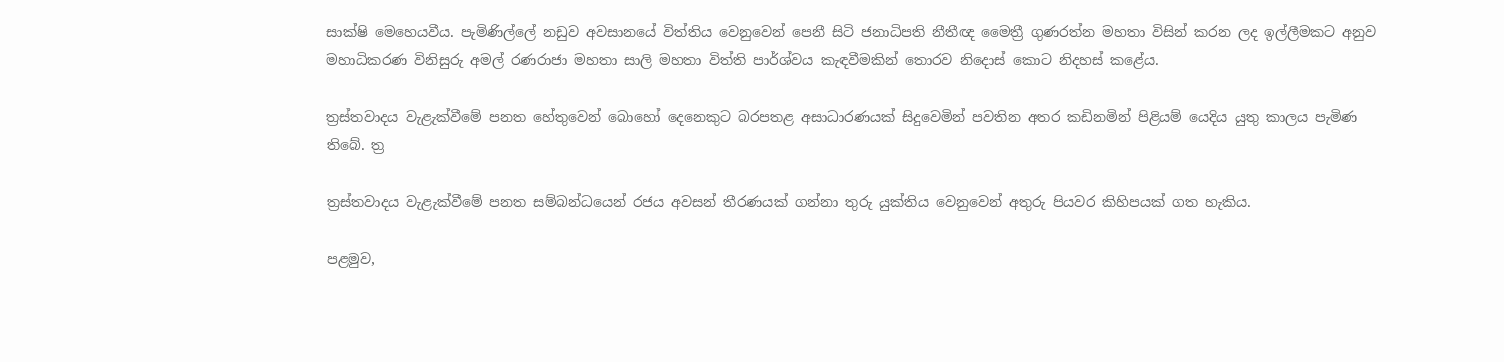සාක්ෂි මෙහෙයවීය. පැමිණිල්ලේ නඩුව අවසානයේ විත්තිය වෙනුවෙන් පෙනී සිටි ජනාධිපති නීතීඥ මෛත්‍රී ගුණරත්න මහතා විසින් කරන ලද ඉල්ලීමකට අනුව මහාධිකරණ විනිසුරු අමල් රණරාජා මහතා සාලි මහතා විත්ති පාර්ශ්වය කැඳවීමකින් තොරව නිදොස් කොට නිදහස් කළේය.

ත්‍රස්තවාදය වැළැක්වීමේ පනත හේතුවෙන් බොහෝ දෙනෙකුට බරපතළ අසාධාරණයක් සිදුවෙමින් පවතින අතර කඩිනමින් පිළියම් යෙදිය යුතු කාලය පැමිණ තිබේ. ත්‍ර

ත්‍රස්තවාදය වැළැක්වීමේ පනත සම්බන්ධයෙන් රජය අවසන් තීරණයක් ගන්නා තුරු යුක්තිය වෙනුවෙන් අතුරු පියවර කිහිපයක් ගත හැකිය.

පළමුව,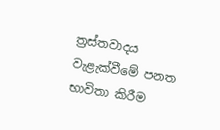ත්‍රස්තවාදය වැළැක්වීමේ පනත භාවිතා කිරීම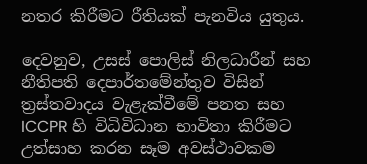නතර කිරීමට රීතියක් පැනවිය යුතුය.

දෙවනුව, උසස් පොලිස් නිලධාරීන් සහ නීතිපති දෙපාර්තමේන්තුව විසින් ත්‍රස්තවාදය වැළැක්වීමේ පනත සහ ICCPR හි විධිවිධාන භාවිතා කිරීමට උත්සාහ කරන සෑම අවස්ථාවකම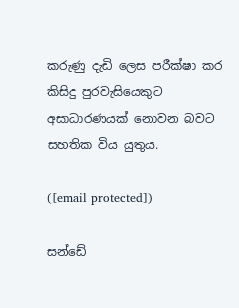කරුණු දැඩි ලෙස පරීක්ෂා කර කිසිදු පුරවැසියෙකුට අසාධාරණයක් නොවන බවට සහතික විය යුතුය.

([email protected])

සන්ඩේ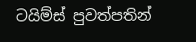ටයිම්ස් පුවත්පතින්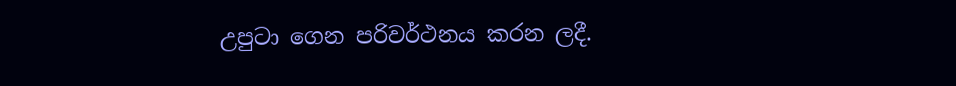උපුටා ගෙන පරිවර්ථනය කරන ලදී.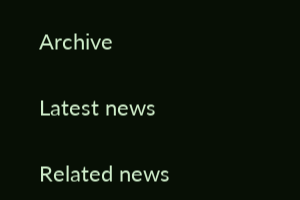Archive

Latest news

Related news